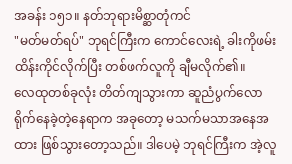အခန်း ၁၅၁။ နတ်ဘုရားမိစ္ဆာတုံကင်
"မတ်မတ်ရပ်" ဘုရင်ကြီးက ကောင်လေးရဲ့ ခါးကိုဖမ်းထိန်းကိုင်လိုက်ပြီး တစ်ဖက်လူကို ချီမလိုက်၏။
လေထုတစ်ခုလုံး တိတ်ကျသွားကာ ဆူညံပွက်လောရိုက်နေခဲ့တဲ့နေရာက အခုတော့ မသက်မသာအနေအထား ဖြစ်သွားတော့သည်။ ဒါပေမဲ့ ဘုရင်ကြီးက အဲ့လူ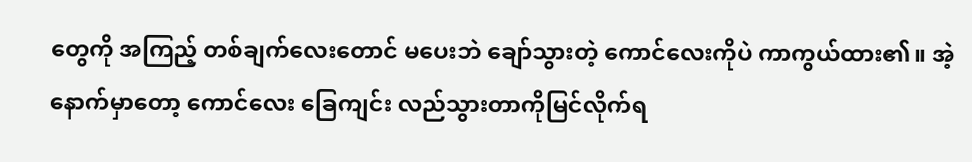တွေကို အကြည့် တစ်ချက်လေးတောင် မပေးဘဲ ချော်သွားတဲ့ ကောင်လေးကိုပဲ ကာကွယ်ထား၏။ အဲ့နောက်မှာတော့ ကောင်လေး ခြေကျင်း လည်သွားတာကိုမြင်လိုက်ရ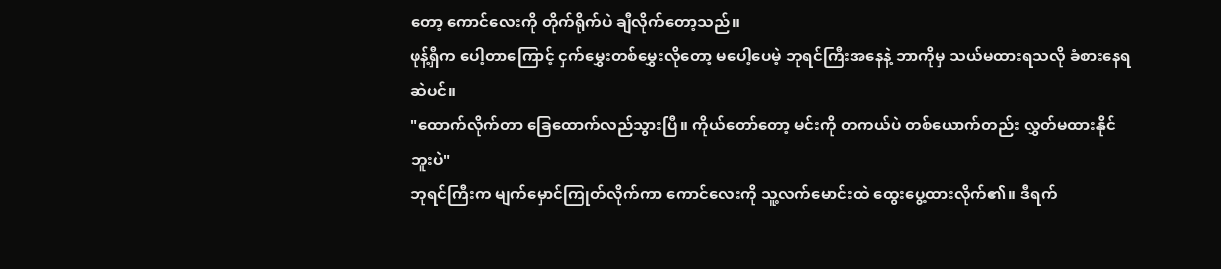တော့ ကောင်လေးကို တိုက်ရိုက်ပဲ ချီလိုက်တော့သည်။
ဖုန့်ရှီက ပေါ့တာကြောင့် ငှက်မွှေးတစ်မွှေးလိုတော့ မပေါ့ပေမဲ့ ဘုရင်ကြီးအနေနဲ့ ဘာကိုမှ သယ်မထားရသလို ခံစားနေရဆဲပင်။
"ထောက်လိုက်တာ ခြေထောက်လည်သွားပြီ။ ကိုယ်တော်တော့ မင်းကို တကယ်ပဲ တစ်ယောက်တည်း လွှတ်မထားနိုင်ဘူးပဲ"
ဘုရင်ကြီးက မျက်မှောင်ကြုတ်လိုက်ကာ ကောင်လေးကို သူ့လက်မောင်းထဲ ထွေးပွေ့ထားလိုက်၏။ ဒီရက်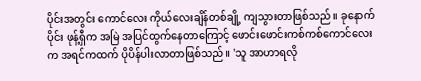ပိုင်းအတွင်း ကောင်လေး ကိုယ်လေးချိန်တစ်ချို့ ကျသွားတာဖြစ်သည်။ ခုနောက်ပိုင်း ဖုန့်ရှီက အမြဲ အပြင်ထွက်နေတာကြောင့် ဖောင်းဖောင်းကစ်ကစ်ကောင်လေးက အရင်ကထက် ပိုပိန်ပါးလာတာဖြစ်သည်။ 'သူ အာဟာရလို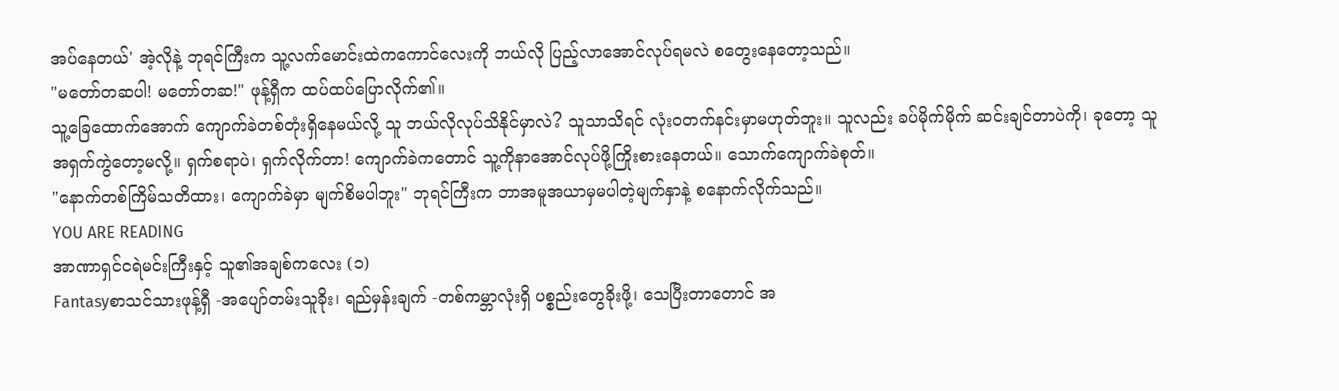အပ်နေတယ်' အဲ့လိုနဲ့ ဘုရင်ကြီးက သူ့လက်မောင်းထဲကကောင်လေးကို ဘယ်လို ပြည့်လာအောင်လုပ်ရမလဲ စတွေးနေတော့သည်။
"မတော်တဆပါ! မတော်တဆ!" ဖုန့်ရှီက ထပ်ထပ်ပြောလိုက်၏။
သူ့ခြေထောက်အောက် ကျောက်ခဲတစ်တုံးရှိနေမယ်လို့ သူ ဘယ်လိုလုပ်သိနိုင်မှာလဲ? သူသာသိရင် လုံးဝတက်နင်းမှာမဟုတ်ဘူး။ သူလည်း ခပ်မိုက်မိုက် ဆင်းချင်တာပဲကို၊ ခုတော့ သူ အရှက်ကွဲတော့မလို့။ ရှက်စရာပဲ၊ ရှက်လိုက်တာ! ကျောက်ခဲကတောင် သူ့ကိုနာအောင်လုပ်ဖို့ကြိုးစားနေတယ်။ သောက်ကျောက်ခဲစုတ်။
"နောက်တစ်ကြိမ်သတိထား၊ ကျောက်ခဲမှာ မျက်စိမပါဘူး" ဘုရင်ကြီးက ဘာအမူအယာမှမပါတဲ့မျက်နှာနဲ့ စနောက်လိုက်သည်။
YOU ARE READING
အာဏာရှင်ငရဲမင်းကြီးနှင့် သူ၏အချစ်ကလေး (၁)
Fantasyစာသင်သားဖုန့်ရှီ -အပျော်တမ်းသူခိုး၊ ရည်မှန်းချက် -တစ်ကမ္ဘာလုံးရှိ ပစ္စည်းတွေခိုးဖို့၊ သေပြီးတာတောင် အ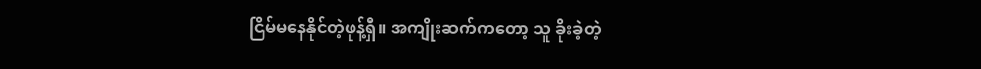ငြိမ်မနေနိုင်တဲ့ဖုန့်ရှီ။ အကျိုးဆက်ကတော့ သူ ခိုးခဲ့တဲ့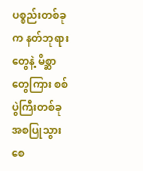ပစ္စည်းတစ်ခုက နတ်ဘုရားတွေနဲ့ မိစ္ဆာတွေကြား စစ်ပွဲကြီးတစ်ခု အစပြုသွားစေ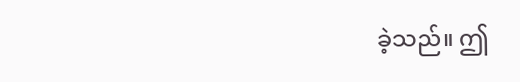ခဲ့သည်။ ဤ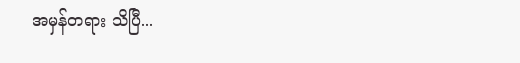အမှန်တရား သိပြီ...